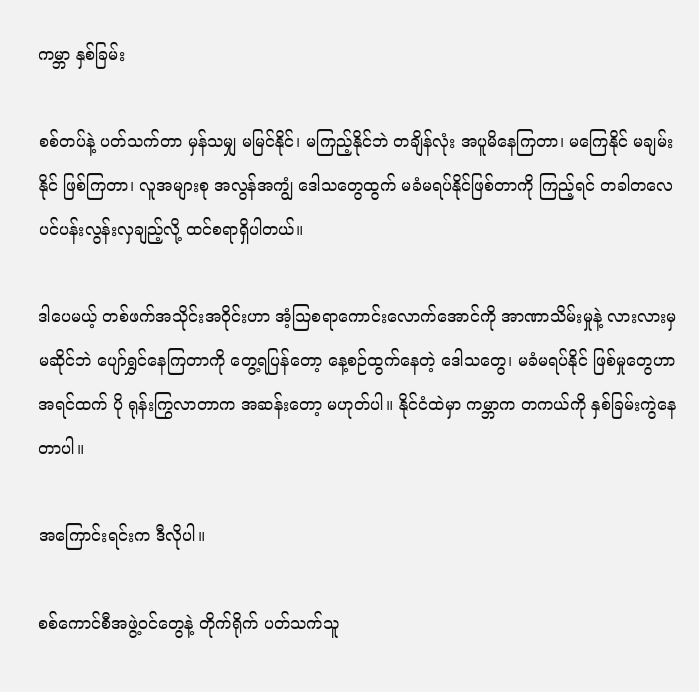ကမ္ဘာ နှစ်ခြမ်း

စစ်တပ်နဲ့ ပတ်သက်တာ မှန်သမျှ မမြင်နိုင်၊ မကြည့်နိုင်ဘဲ တချိန်လုံး အပူမိနေကြတာ၊ မကြေနိုင် မချမ်းနိုင် ဖြစ်ကြတာ၊ လူအများစု အလွန်အကျွံ ဒေါသတွေထွက် မခံမရပ်နိုင်ဖြစ်တာကို ကြည့်ရင် တခါတလေ ပင်ပန်းလွန်းလှချည့်လို့ ထင်စရာရှိပါတယ်။

ဒါပေမယ့် တစ်ဖက်အသိုင်းအဝိုင်းဟာ အံ့သြစရာကောင်းလောက်အောင်ကို အာဏာသိမ်းမှုနဲ့ လားလားမှ မဆိုင်ဘဲ ပျော်ရွှင်နေကြတာကို တွေ့ရပြန်တော့ နေ့စဉ်ထွက်နေတဲ့ ဒေါသတွေ၊ မခံမရပ်နိုင် ဖြစ်မှုတွေဟာ အရင်ထက် ပို ရုန်းကြွလာတာက အဆန်းတော့ မဟုတ်ပါ။ နိုင်ငံထဲမှာ ကမ္ဘာက တကယ်ကို နှစ်ခြမ်းကွဲနေတာပါ။

အကြောင်းရင်းက ဒီလိုပါ။

စစ်ကောင်စီအဖွဲ့ဝင်တွေနဲ့ တိုက်ရိုက် ပတ်သက်သူ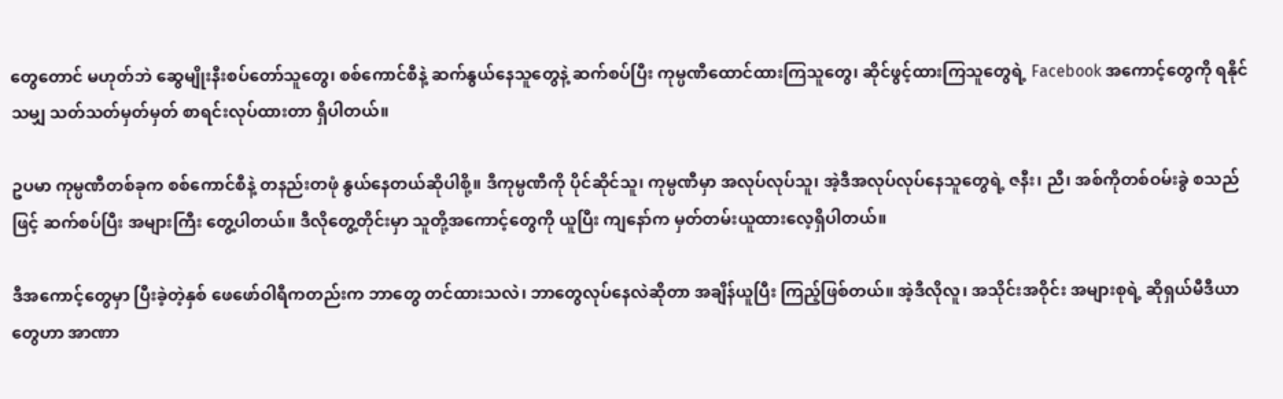တွေတောင် မဟုတ်ဘဲ ဆွေမျိုးနီးစပ်တော်သူတွေ၊ စစ်ကောင်စီနဲ့ ဆက်နွယ်နေသူတွေနဲ့ ဆက်စပ်ပြီး ကုမ္ပဏီထောင်ထားကြသူတွေ၊ ဆိုင်ဖွင့်ထားကြသူတွေရဲ့ Facebook အကောင့်တွေကို ရနိုင်သမျှ သတ်သတ်မှတ်မှတ် စာရင်းလုပ်ထားတာ ရှိပါတယ်။

ဥပမာ ကုမ္ပဏီတစ်ခုက စစ်ကောင်စီနဲ့ တနည်းတဖုံ နွယ်နေတယ်ဆိုပါစို့။ ဒီကုမ္ပဏီကို ပိုင်ဆိုင်သူ၊ ကုမ္ပဏီမှာ အလုပ်လုပ်သူ၊ အဲ့ဒီအလုပ်လုပ်နေသူတွေရဲ့ ဇနီး၊ ညီ၊ အစ်ကိုတစ်ဝမ်းခွဲ စသည်ဖြင့် ဆက်စပ်ပြီး အများကြီး တွေ့ပါတယ်။ ဒီလိုတွေ့တိုင်းမှာ သူတို့အကောင့်တွေကို ယူပြီး ကျနော်က မှတ်တမ်းယူထားလေ့ရှိပါတယ်။

ဒီအကောင့်တွေမှာ ပြီးခဲ့တဲ့နှစ် ဖေဖော်ဝါရီကတည်းက ဘာတွေ တင်ထားသလဲ၊ ဘာတွေလုပ်နေလဲဆိုတာ အချိန်ယူပြီး ကြည့်ဖြစ်တယ်။ အဲ့ဒီလိုလူ၊ အသိုင်းအဝိုင်း အများစုရဲ့ ဆိုရှယ်မီဒီယာတွေဟာ အာဏာ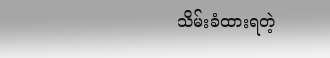သိမ်းခံထားရတဲ့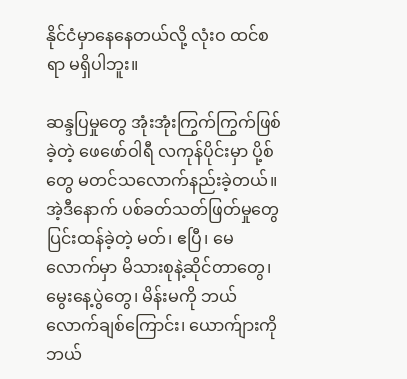နိုင်ငံမှာနေနေတယ်လို့ လုံးဝ ထင်စရာ မရှိပါဘူး။

ဆန္ဒပြမှုတွေ အုံးအုံးကြွက်ကြွက်ဖြစ်ခဲ့တဲ့ ဖေဖော်ဝါရီ လကုန်ပိုင်းမှာ ပို့စ်တွေ မတင်သလောက်နည်းခဲ့တယ်။ အဲ့ဒီနောက် ပစ်ခတ်သတ်ဖြတ်မှုတွေ ပြင်းထန်ခဲ့တဲ့ မတ်၊ ဧပြီ၊ မေလောက်မှာ မိသားစုနဲ့ဆိုင်တာတွေ၊ မွေးနေ့ပွဲတွေ၊ မိန်းမကို ဘယ်လောက်ချစ်ကြောင်း၊ ယောက်ျားကို ဘယ်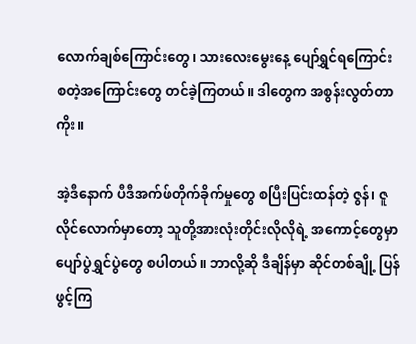လောက်ချစ်ကြောင်းတွေ၊ သားလေးမွေးနေ့ ပျော်ရွှင်ရကြောင်း စတဲ့အကြောင်းတွေ တင်ခဲ့ကြတယ်။ ဒါတွေက အစွန်းလွတ်တာကိုး။

အဲ့ဒီနောက် ပီဒီအက်ဖ်တိုက်ခိုက်မှုတွေ စပြီးပြင်းထန်တဲ့ ဇွန်၊ ဇူလိုင်လောက်မှာတော့ သူတို့အားလုံးတိုင်းလိုလိုရဲ့ အကောင့်တွေမှာ ပျော်ပွဲရွှင်ပွဲတွေ စပါတယ်။ ဘာလို့ဆို ဒီချိန်မှာ ဆိုင်တစ်ချို့ ပြန်ဖွင့်ကြ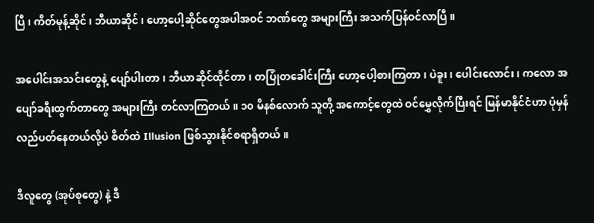ပြီ၊ ကိတ်မုန့်ဆိုင်၊ ဘီယာဆိုင်၊ ဟော့ပေါ့ဆိုင်တွေအပါအဝင် ဘဏ်တွေ အများကြီး အသက်ပြန်ဝင်လာပြီ။

အပေါင်းအသင်းတွေနဲ့ ပျော်ပါးတာ၊ ဘီယာဆိုင်ထိုင်တာ၊ တပြုံတခေါင်းကြီး ဟော့ပေါ့စားကြတာ၊ ပဲခူး၊ ပေါင်းလောင်း၊ ကလော အပျော်ခရီးထွက်တာတွေ အများကြီး တင်လာကြတယ်။ ၁၀ မိနစ်လောက် သူတို့ အကောင့်တွေထဲ ဝင်မွှေလိုက်ပြီးရင် မြန်မာနိုင်ငံဟာ ပုံမှန်လည်ပတ်နေတယ်လို့ပဲ စိတ်ထဲ Illusion ဖြစ်သွားနိုင်စရာရှိတယ်။

ဒီလူတွေ (အုပ်စုတွေ) နဲ့ ဒီ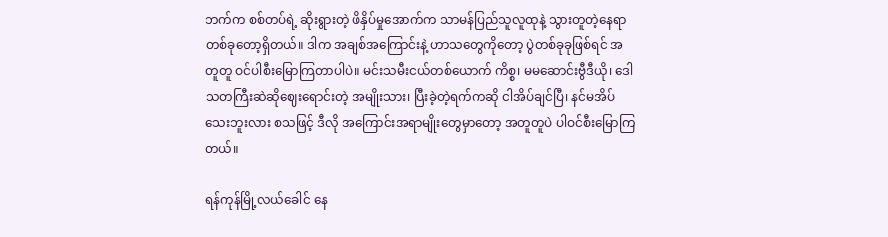ဘက်က စစ်တပ်ရဲ့ ဆိုးရွားတဲ့ ဖိနှိပ်မှုအောက်က သာမန်ပြည်သူလူထုနဲ့ သွားတူတဲ့နေရာတစ်ခုတော့ရှိတယ်။ ဒါက အချစ်အကြောင်းနဲ့ ဟာသတွေကိုတော့ ပွဲတစ်ခုခုဖြစ်ရင် အတူတူ ဝင်ပါစီးမြောကြတာပါပဲ။ မင်းသမီးငယ်တစ်ယောက် ကိစ္စ၊ မမဆောင်းဗွီဒီယို၊ ဒေါသတကြီးဆဲဆိုဈေးရောင်းတဲ့ အမျိုးသား၊ ပြီးခဲ့တဲ့ရက်ကဆို ငါအိပ်ချင်ပြီ၊ နင်မအိပ်သေးဘူးလား စသဖြင့် ဒီလို အကြောင်းအရာမျိုးတွေမှာတော့ အတူတူပဲ ပါဝင်စီးမြောကြတယ်။

ရန်ကုန်မြို့လယ်ခေါင် နေ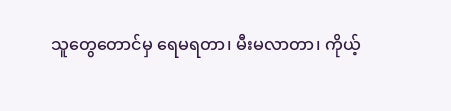သူတွေတောင်မှ ရေမရတာ၊ မီးမလာတာ၊ ကိုယ့်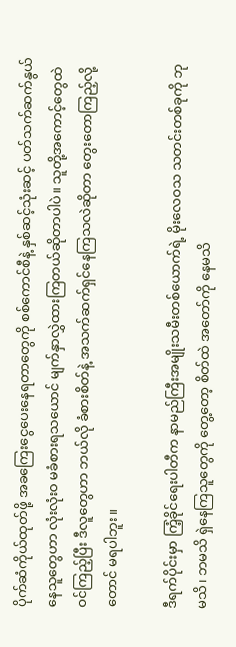ပိုက်ဆံကိုယ်ထုတ်ဖို့ အခကြေးငွေပေးနေရတာတွေကို စစ်ကောင်စီနဲ့ နှစ်ဆင့်သုံးဆင့် ပတ်သက်ဆက်နွယ်နေသူတွေဟာ လုံးလုံးဝ မခံစားရသယောင် မျက်နှာလွှဲထားကြတယ်ဆိုတာပါပဲ။ သူတို့အကောင့်တွေထဲ ဝင်ကြည့်ပြီး ဒီလူတွေဟာ ဘယ်လို ခံစားစိတ်နဲ့ အသက်ဆက်ရှင်နေကြသလဲဆိုတာ တွေးတောကြည့်လို့တောင် မရပါဘူး။

ဒီရက်ပိုင်းမှာ ကြံ့ခိုင်ရေးပါတီက နာမည်ကြီးအမျိုးသမီးတစ်ယောက်ရဲ့ မိုးလေဝသ သတင်းတစ်ခုကို ဘုမသိ၊ ဘမသိ ရှဲနေကြသူတွေကို တွေ့တော့ စိတ်ထဲ အတော်ကို နေမသိ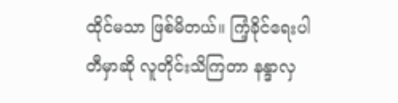ထိုင်မသာ ဖြစ်မိတယ်။ ကြံ့ခိုင်ရေးပါတီမှာဆို လူတိုင်းသိကြတာ နန္ဒာလှ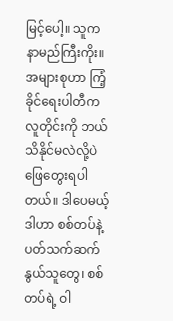မြင့်ပေါ့။ သူက နာမည်ကြီးကိုး။ အများစုဟာ ကြံ့ခိုင်ရေးပါတီက လူတိုင်းကို ဘယ်သိနိုင်မလဲလို့ပဲ ဖြေတွေးရပါတယ်။ ဒါပေမယ့် ဒါဟာ စစ်တပ်နဲ့ပတ်သက်ဆက်နွယ်သူတွေ၊ စစ်တပ်ရဲ့ ဝါ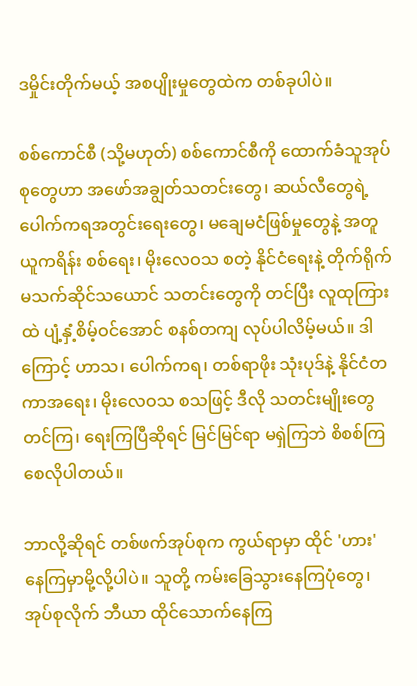ဒမှိုင်းတိုက်မယ့် အစပျိုးမှုတွေထဲက တစ်ခုပါပဲ။

စစ်ကောင်စီ (သို့မဟုတ်) စစ်ကောင်စီကို ထောက်ခံသူအုပ်စုတွေဟာ အဖော်အချွတ်သတင်းတွေ၊ ဆယ်လီတွေရဲ့ ပေါက်ကရအတွင်းရေးတွေ၊ မချေမငံဖြစ်မှုတွေနဲ့ အတူ ယူကရိန်း စစ်ရေး၊ မိုးလေဝသ စတဲ့ နိုင်ငံရေးနဲ့ တိုက်ရိုက် မသက်ဆိုင်သယောင် သတင်းတွေကို တင်ပြီး လူထုကြားထဲ ပျံ့နှံ့စိမ့်ဝင်အောင် စနစ်တကျ လုပ်ပါလိမ့်မယ်။ ဒါကြောင့် ဟာသ၊ ပေါက်ကရ၊ တစ်ရာဖိုး သုံးပုဒ်နဲ့ နိုင်ငံတကာအရေး၊ မိုးလေဝသ စသဖြင့် ဒီလို သတင်းမျိုးတွေ တင်ကြ၊ ရေးကြပြီဆိုရင် မြင်မြင်ရာ မရှဲကြဘဲ စိစစ်ကြစေလိုပါတယ်။

ဘာလို့ဆိုရင် တစ်ဖက်အုပ်စုက ကွယ်ရာမှာ ထိုင် 'ဟား' နေကြမှာမို့လို့ပါပဲ။ သူတို့ ကမ်းခြေသွားနေကြပုံတွေ၊ အုပ်စုလိုက် ဘီယာ ထိုင်သောက်နေကြ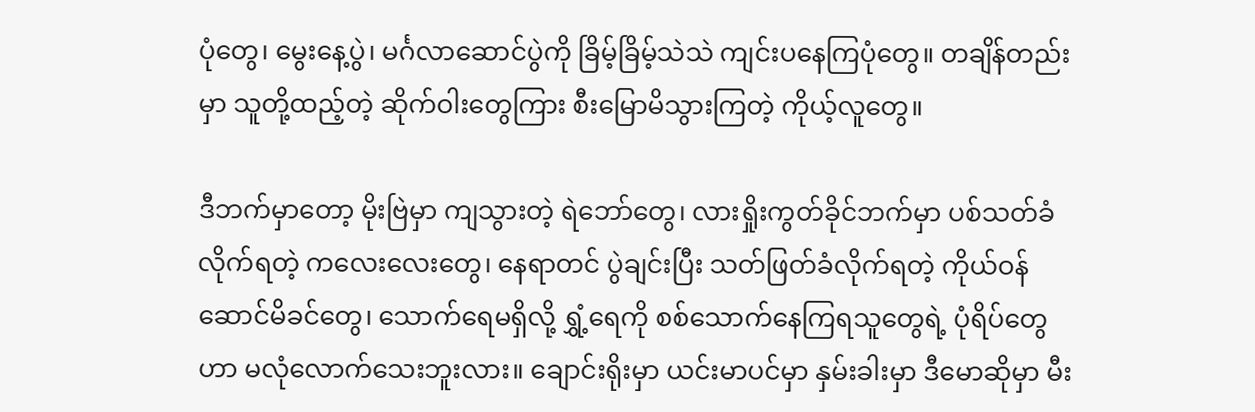ပုံတွေ၊ မွေးနေ့ပွဲ၊ မင်္ဂလာဆောင်ပွဲကို ခြိမ့်ခြိမ့်သဲသဲ ကျင်းပနေကြပုံတွေ။ တချိန်တည်းမှာ သူတို့ထည့်တဲ့ ဆိုက်ဝါးတွေကြား စီးမြောမိသွားကြတဲ့ ကိုယ့်လူတွေ။

ဒီဘက်မှာတော့ မိုးဗြဲမှာ ကျသွားတဲ့ ရဲဘော်တွေ၊ လားရှိုးကွတ်ခိုင်ဘက်မှာ ပစ်သတ်ခံလိုက်ရတဲ့ ကလေးလေးတွေ၊ နေရာတင် ပွဲချင်းပြီး သတ်ဖြတ်ခံလိုက်ရတဲ့ ကိုယ်ဝန်ဆောင်မိခင်တွေ၊ သောက်ရေမရှိလို့ ရွှံ့ရေကို စစ်သောက်နေကြရသူတွေရဲ့ ပုံရိပ်တွေဟာ မလုံလောက်သေးဘူးလား။ ချောင်းရိုးမှာ ယင်းမာပင်မှာ နှမ်းခါးမှာ ဒီမောဆိုမှာ မီး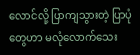လောင်လို့ ပြာကျသွားတဲ့ ပြာပုံတွေဟာ မလုံလောက်သေး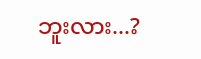ဘူးလား...?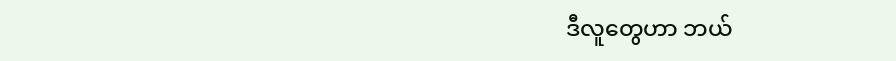ဒီလူတွေဟာ ဘယ်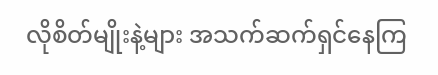လိုစိတ်မျိုးနဲ့များ အသက်ဆက်ရှင်နေကြ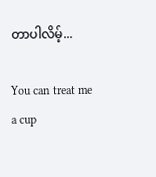တာပါလိမ့်...

You can treat me a cup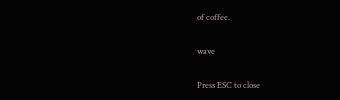of coffee.

wave

Press ESC to close